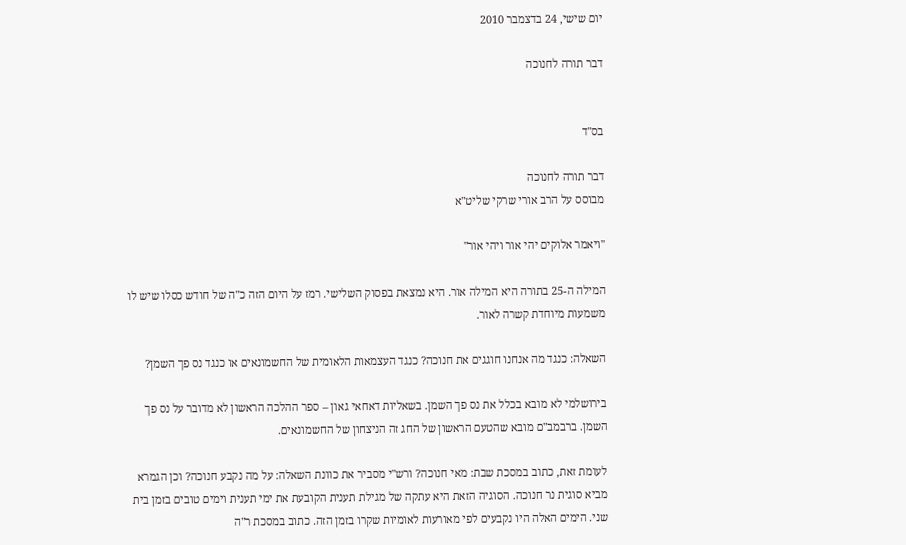יום שישי, 24 בדצמבר 2010

דבר תורה לחנוכה


בס"ד

דבר תורה לחנוכה
מבוסס על הרב אורי שרקי שליט"א

"ויאמר אלוקים יהי אור ויהי אור"

המילה ה-25 בתורה היא המילה אור. היא נמצאת בפסוק השלישי. רמז על היום הזה כ"ה של חודש כסלו שיש לו משמעות מיוחדת קשרה לאור.

השאלה: כנגד מה אנחנו חוגגים את חנוכה? כנגד העצמאות הלאומית של החשמונאים או כנגד נס פך השמן?

בירושלמי לא מובא בכלל את נס פך השמן. בשאליות דאחאי גאון – ספר ההלכה הראשון לא מדובר על נס פך השמן. ברבמב"ם מובא שהטעם הראשון של החג זה הניצחון של החשמונאים.

לעומת זאת, כתוב במסכת שבת: מאי חנוכה? ורש"י מסביר את כוונת השאלה: על מה נקבע חנוכה? וכן הגמרא מביא סוגית נר חנוכה. הסוגיה הזאת היא עתקה של מגילת תענית הקובעת את ימי תענית וימים טובים בזמן בית שני. הימים האלה היו נקבעים לפי מאורעות לאומיות שקרו בזמן הזה. כתוב במסכת ר"ה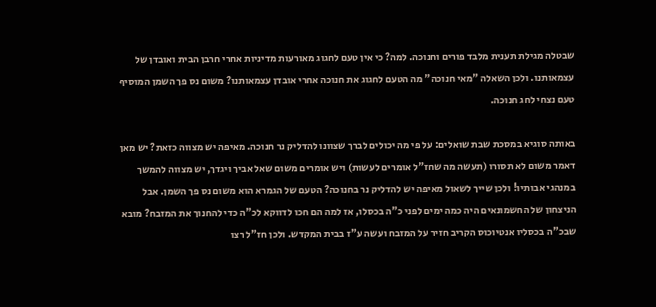שבטלה מגילת תענית מלבד פורים וחנוכה. למה? כי אין טעם לחגוג מאורעות מדיניות אחרי חרבן הבית ואובדן של עצמאותנו. ולכן השאלה "מאי חנוכה" מה הטעם לחגוג את חנוכה אחרי אובדן עצמאותנו? משום נס פך השמן המוסיף טעם נצחי לחג חנוכה.

באותה סוגיא במסכת שבת שואלים: על פי מה יכולים לברך שצוונו להדליק נר חנוכה. מאיפה יש מצווה כזאת? יש מאן דאמר משום לא תסורו (תעשה מה שחז"ל אומרים לעשות) ויש אומרים משום שאל אביך ויגדך, יש מצווה להמשך במנהגי אבותיו! ולכן שייך לשאול מאיפה יש להדליק נר בחנוכה? הטעם של הגמרא הוא משום נס פך השמן. אבל הניצחון של החשמונאים היה כמה ימים לפני כ"ה בכסלו, אז למה הם חכו לדווקא לכ"ה כדי להחנוך את המזבח? מובא שבכ"ה בכסליו אנטיוכוס הקריב חזיר על המזבח ועשה ע"ז בבית המקדש. ולכן חז"ל רצו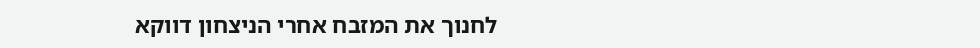לחנוך את המזבח אחרי הניצחון דווקא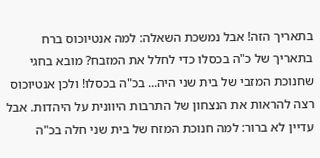בתאריך הזה! אבל נמשכת השאלה: למה אנטיוכוס ברח בתאריך של כ"ה בכסלו כדי לחלל את המזבח? מובא בחגי שחנוכת המזבי של בית שני היה... בכ"ה בכסלו! ולכן אנטיוכוס רצה להראות את הנצחון של התרבות היוונית על היהדות. אבל עדיין לא ברור: למה חנוכת המזח של בית שני חלה בכ"ה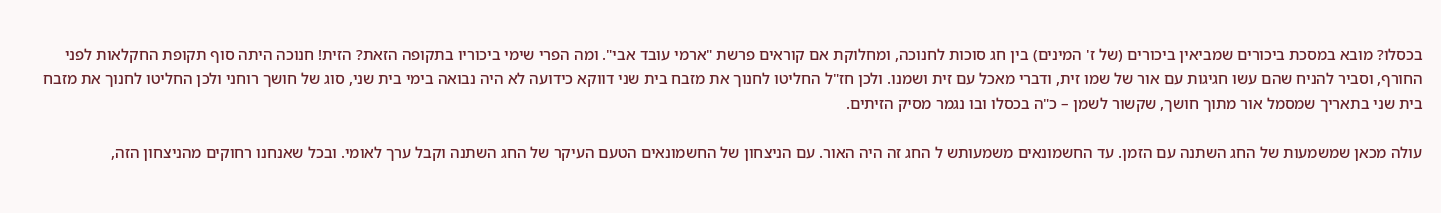בכסלו? מובא במסכת ביכורים שמביאין ביכורים (של ז' המינים) בין חג סוכות לחנוכה, ומחלוקת אם קוראים פרשת "ארמי עובד אבי". ומה הפרי שימי ביכוריו בתקופה הזאת? הזית! חנוכה היתה סוף תקופת החקלאות לפני החורף, וסביר להניח שהם עשו חגיגות עם אור של שמו זית, ודברי מאכל עם זית ושמנו. ולכן חז"ל החליטו לחנוך את מזבח בית שני דווקא כידועה לא היה נבואה בימי בית שני, סוג של חושך רוחני ולכן החליטו לחנוך את מזבח בית שני בתאריך שמסמל אור מתוך חושך, שקשור לשמן – כ"ה בכסלו ובו נגמר מסיק הזיתים.

עולה מכאן שמשמעות של החג השתנה עם הזמן. עד החשמונאים משמעותש ל החג זה היה האור. עם הניצחון של החשמונאים הטעם העיקר של החג השתנה וקבל ערך לאומי. ובכל שאנחנו רחוקים מהניצחון הזה,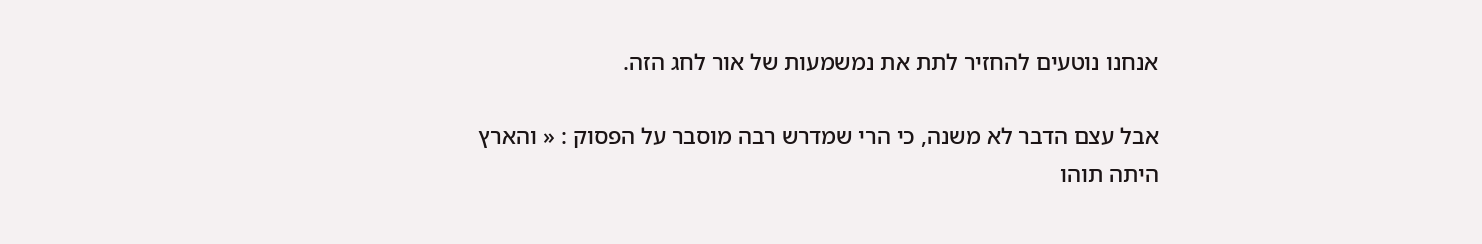אנחנו נוטעים להחזיר לתת את נמשמעות של אור לחג הזה.

אבל עצם הדבר לא משנה, כי הרי שמדרש רבה מוסבר על הפסוק : « והארץ היתה תוהו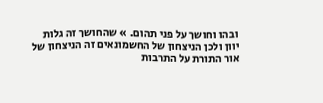ובהו וחושך על פני תהום. » שהחושך זה גלות יוון ולכן הניצחון של החשמונאים זה הניצחון של אור התורת על התרבות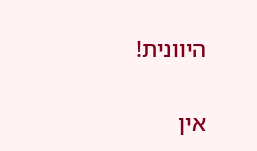היוונית!

אין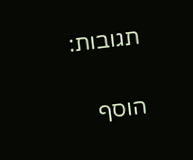תגובות:

הוסף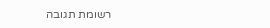רשומת תגובה